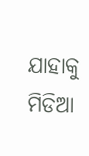ଯାହାକୁ ମିଡିଆ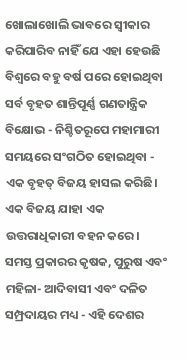ଖୋଲାଖୋଲି ଭାବରେ ସ୍ୱୀକାର କରିପାରିବ ନାହିଁ ଯେ ଏହା ହେଉଛି ବିଶ୍ୱରେ ବହୁ ବର୍ଷ ପରେ ହୋଇଥିବା ସର୍ବ ବୃହତ ଶାନ୍ତିପୂର୍ଣ୍ଣ ଗଣତାନ୍ତ୍ରିକ ବିକ୍ଷୋଭ - ନିଶ୍ଚିତରୂପେ ମହାମାରୀ ସମୟରେ ସଂଗଠିତ ହୋଇଥିବା - ଏକ ବୃହତ୍ ବିଜୟ ହାସଲ କରିଛି।
ଏକ ବିଜୟ ଯାହା ଏକ ଉତ୍ତରାଧିକାରୀ ବହନ କରେ। ସମସ୍ତ ପ୍ରକାରର କୃଷକ, ପୁରୁଷ ଏବଂ ମହିଳା- ଆଦିବାସୀ ଏବଂ ଦଳିତ ସମ୍ପ୍ରଦାୟର ମଧ୍ୟ - ଏହି ଦେଶର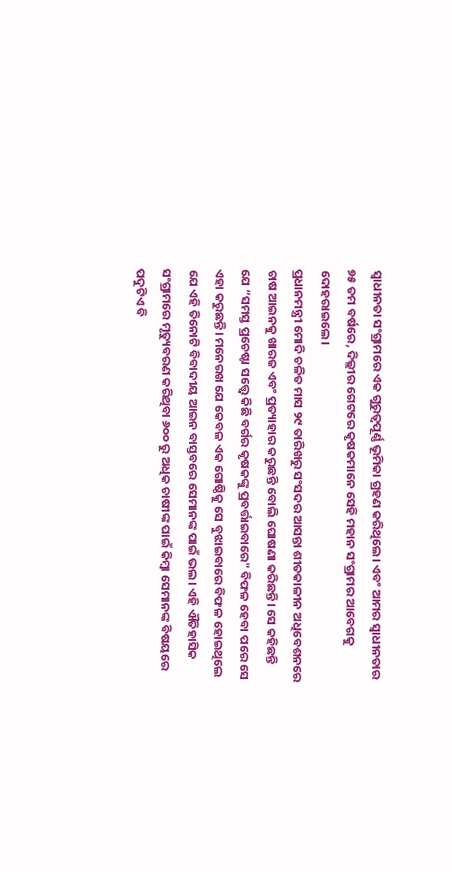ସ୍ୱାଧୀନତା ସଂଗ୍ରାମରେ ଏକ ଗୁରୁତ୍ୱପୂର୍ଣ୍ଣ ଭୂମିକା ଗ୍ରହଣ କରିଥିଲେ। ଏବଂ ଆମର ସ୍ୱାଧୀନତାର ୭୫ ତମ ବର୍ଷରେ, ଦିଲ୍ଲୀର ଗେଟରେ କୃଷକମାନେ ସେହି ମହାନ ସଂଗ୍ରାମର ଆବେଗକୁ ଦୋହରାଇଲେ।
ପ୍ରଧାନମନ୍ତ୍ରୀ ମୋଦି ଚଳିତ ମାସ ୨୯ ତାରିଖରୁ ସଂସଦର ଆସନ୍ତା ଶୀତକାଳୀନ ଅଧିବେଶନରେ ଚାଷ ଆଇନକୁ ଖାରଜ ଏବଂ ପ୍ରତ୍ୟାହାର କରୁଛନ୍ତି ବୋଲି ଘୋଷଣା କରିଛନ୍ତି। ସେ କହିଛନ୍ତି ଯେ “ସମସ୍ତ ପ୍ରଚେଷ୍ଟା ସତ୍ତ୍ୱେ କିଛି ବର୍ଗର କୃଷକଙ୍କୁ ପ୍ରବର୍ତ୍ତାଇବାରେ" ବିଫଳ ହେବା ପରେ ସେ ଏହା କରୁଛନ୍ତି। ମନେରଖ ଯେ କେବଳ ଏକ ଗୋଷ୍ଠିକୁ ସେ ବୁଝାଇବାରେ ବିଫଳ ହୋଇଥିଲେ ଯେ ଏହି ତିନୋଟି ବିବାଦୀୟ ଆଇନ ବାସ୍ତବରେ ସେମାନଙ୍କ ପାଇଁ ଭଲ। ଏହି ଐତିହାସିକ ସଂଗ୍ରାମରେ ମୃତ୍ୟୁବରଣ କରିଥିବା ୬୦୦ ରୁ ଅଧିକ ଚାଷୀଙ୍କ ପାଇଁ କିମ୍ବା ସେମାନଙ୍କ ବିଷୟରେ ପଦୁଟିଏ ବି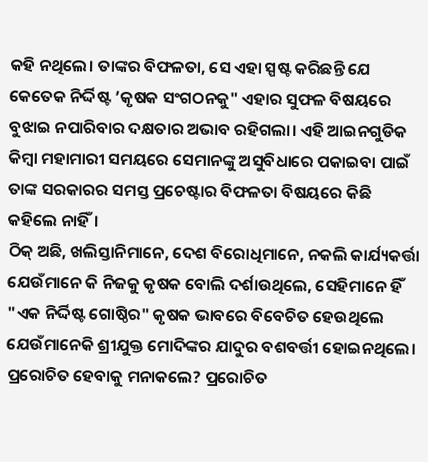କହି ନଥିଲେ। ତାଙ୍କର ବିଫଳତା, ସେ ଏହା ସ୍ପଷ୍ଟ କରିଛନ୍ତି ଯେ କେତେକ ନିର୍ଦ୍ଦିଷ୍ଟ ’କୃଷକ ସଂଗଠନକୁ" ଏହାର ସୁଫଳ ବିଷୟରେ ବୁଝାଇ ନପାରିବାର ଦକ୍ଷତାର ଅଭାବ ରହିଗଲା। ଏହି ଆଇନଗୁଡିକ କିମ୍ବା ମହାମାରୀ ସମୟରେ ସେମାନଙ୍କୁ ଅସୁବିଧାରେ ପକାଇବା ପାଇଁ ତାଙ୍କ ସରକାରର ସମସ୍ତ ପ୍ରଚେଷ୍ଟାର ବିଫଳତା ବିଷୟରେ କିଛି କହିଲେ ନାହିଁ।
ଠିକ୍ ଅଛି, ଖଲିସ୍ତାନିମାନେ, ଦେଶ ବିରୋଧିମାନେ, ନକଲି କାର୍ଯ୍ୟକର୍ତ୍ତା ଯେଉଁମାନେ କି ନିଜକୁ କୃଷକ ବୋଲି ଦର୍ଶାଉଥିଲେ, ସେହିମାନେ ହିଁ "ଏକ ନିର୍ଦ୍ଦିଷ୍ଟ ଗୋଷ୍ଠିର" କୃଷକ ଭାବରେ ବିବେଚିତ ହେଉଥିଲେ ଯେଉଁମାନେକି ଶ୍ରୀଯୁକ୍ତ ମୋଦିଙ୍କର ଯାଦୁର ବଶବର୍ତ୍ତୀ ହୋଇନଥିଲେ। ପ୍ରରୋଚିତ ହେବାକୁ ମନାକଲେ? ପ୍ରରୋଚିତ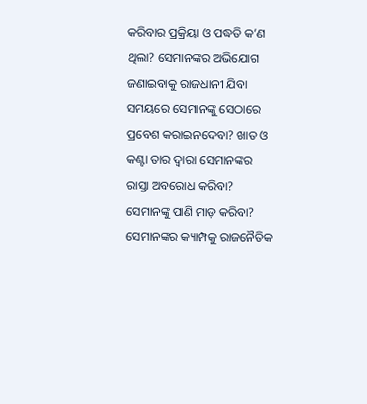କରିବାର ପ୍ରକ୍ରିୟା ଓ ପଦ୍ଧତି କ’ଣ ଥିଲା? ସେମାନଙ୍କର ଅଭିଯୋଗ ଜଣାଇବାକୁ ରାଜଧାନୀ ଯିବା ସମୟରେ ସେମାନଙ୍କୁ ସେଠାରେ ପ୍ରବେଶ କରାଇନଦେବା? ଖାତ ଓ କଣ୍ଟା ତାର ଦ୍ୱାରା ସେମାନଙ୍କର ରାସ୍ତା ଅବରୋଧ କରିବା? ସେମାନଙ୍କୁ ପାଣି ମାଡ଼ କରିବା? ସେମାନଙ୍କର କ୍ୟାମ୍ପକୁ ରାଜନୈତିକ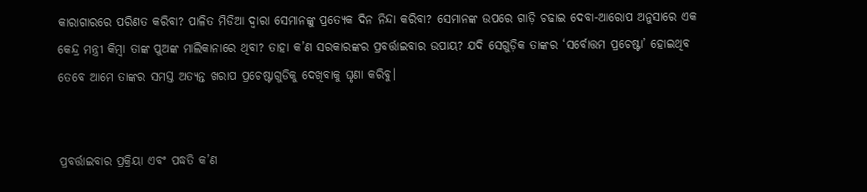କାରାଗାରରେ ପରିଣତ କରିବା? ପାଳିତ ମିଡିଆ ଦ୍ୱାରା ସେମାନଙ୍କୁ ପ୍ରତ୍ୟେକ ଦିନ ନିନ୍ଦା କରିବା? ସେମାନଙ୍କ ଉପରେ ଗାଡ଼ି ଚଢାଇ ଦେବା-ଆରୋପ ଅନୁସାରେ ଏକ କେନ୍ଦ୍ର ମନ୍ତ୍ରୀ କିମ୍ବା ତାଙ୍କ ପୁଅଙ୍କ ମାଲିକାନାରେ ଥିବା? ତାହା କ’ଣ ସରକାରଙ୍କର ପ୍ରବର୍ତ୍ତାଇବାର ଉପାୟ? ଯଦି ସେଗୁଡ଼ିକ ତାଙ୍କର ‘ସର୍ବୋତ୍ତମ ପ୍ରଚେଷ୍ଟା’ ହୋଇଥିବ ତେବେ ଆମେ ତାଙ୍କର ସମସ୍ତ ଅତ୍ୟନ୍ତ ଖରାପ ପ୍ରଚେଷ୍ଟାଗୁଡିକୁ ଦେଖିବାକୁ ଘୃଣା କରିବୁ।


ପ୍ରବର୍ତ୍ତାଇବାର ପ୍ରକ୍ରିୟା ଏବଂ ପଦ୍ଧତି କ’ଣ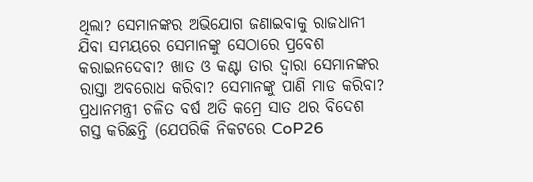ଥିଲା? ସେମାନଙ୍କର ଅଭିଯୋଗ ଜଣାଇବାକୁ ରାଜଧାନୀ ଯିବା ସମୟରେ ସେମାନଙ୍କୁ ସେଠାରେ ପ୍ରବେଶ କରାଇନଦେବା? ଖାତ ଓ କଣ୍ଟା ତାର ଦ୍ୱାରା ସେମାନଙ୍କର ରାସ୍ତା ଅବରୋଧ କରିବା? ସେମାନଙ୍କୁ ପାଣି ମାଡ କରିବା?
ପ୍ରଧାନମନ୍ତ୍ରୀ ଚଳିତ ବର୍ଷ ଅତି କମ୍ରେ ସାତ ଥର ବିଦେଶ ଗସ୍ତ କରିଛନ୍ତି (ଯେପରିକି ନିକଟରେ CoP26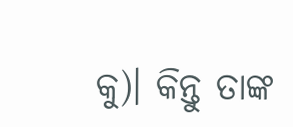କୁ)। କିନ୍ତୁ ତାଙ୍କ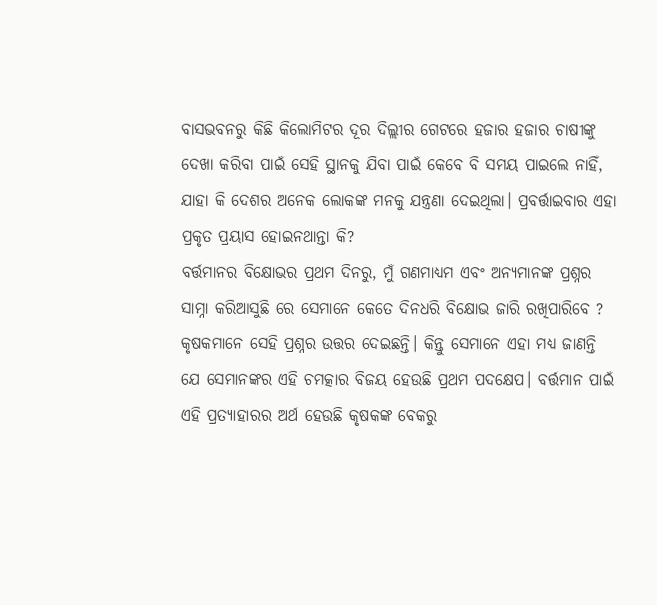ବାସଭବନରୁ କିଛି କିଲୋମିଟର ଦୂର ଦିଲ୍ଲୀର ଗେଟରେ ହଜାର ହଜାର ଚାଷୀଙ୍କୁ ଦେଖା କରିବା ପାଇଁ ସେହି ସ୍ଥାନକୁ ଯିବା ପାଇଁ କେବେ ବି ସମୟ ପାଇଲେ ନାହିଁ, ଯାହା କି ଦେଶର ଅନେକ ଲୋକଙ୍କ ମନକୁ ଯନ୍ତ୍ରଣା ଦେଇଥିଲା। ପ୍ରବର୍ତ୍ତାଇବାର ଏହା ପ୍ରକୃତ ପ୍ରୟାସ ହୋଇନଥାନ୍ତା କି?
ବର୍ତ୍ତମାନର ବିକ୍ଷୋଭର ପ୍ରଥମ ଦିନରୁ, ମୁଁ ଗଣମାଧ୍ୟମ ଏବଂ ଅନ୍ୟମାନଙ୍କ ପ୍ରଶ୍ନର ସାମ୍ନା କରିଆସୁଛି ରେ ସେମାନେ କେତେ ଦିନଧରି ବିକ୍ଷୋଭ ଜାରି ରଖିପାରିବେ ? କୃଷକମାନେ ସେହି ପ୍ରଶ୍ନର ଉତ୍ତର ଦେଇଛନ୍ତି। କିନ୍ତୁ ସେମାନେ ଏହା ମଧ୍ୟ ଜାଣନ୍ତି ଯେ ସେମାନଙ୍କର ଏହି ଚମତ୍କାର ବିଜୟ ହେଉଛି ପ୍ରଥମ ପଦକ୍ଷେପ। ବର୍ତ୍ତମାନ ପାଇଁ ଏହି ପ୍ରତ୍ୟାହାରର ଅର୍ଥ ହେଉଛି କୃଷକଙ୍କ ବେକରୁ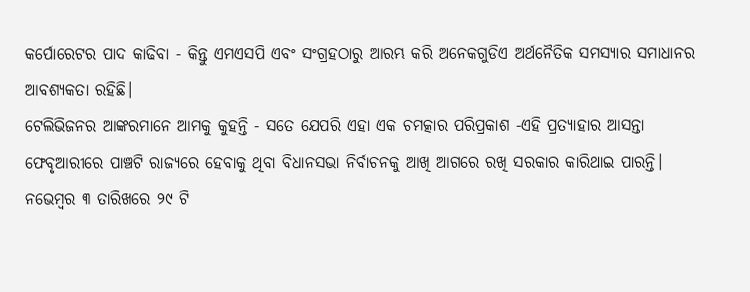କର୍ପୋରେଟର ପାଦ କାଢିବା - କିନ୍ତୁ ଏମଏସପି ଏବଂ ସଂଗ୍ରହଠାରୁ ଆରମ୍ଭ କରି ଅନେକଗୁଡିଏ ଅର୍ଥନୈତିକ ସମସ୍ୟାର ସମାଧାନର ଆବଶ୍ୟକତା ରହିଛି।
ଟେଲିଭିଜନର ଆଙ୍କରମାନେ ଆମକୁ କୁହନ୍ତି - ସତେ ଯେପରି ଏହା ଏକ ଚମତ୍କାର ପରିପ୍ରକାଶ -ଏହି ପ୍ରତ୍ୟାହାର ଆସନ୍ତା ଫେବୃଆରୀରେ ପାଞ୍ଚଟି ରାଜ୍ୟରେ ହେବାକୁ ଥିବା ବିଧାନସଭା ନିର୍ବାଚନକୁ ଆଖି ଆଗରେ ରଖି ସରକାର କାରିଥାଇ ପାରନ୍ତି।
ନଭେମ୍ବର ୩ ତାରିଖରେ ୨୯ ଟି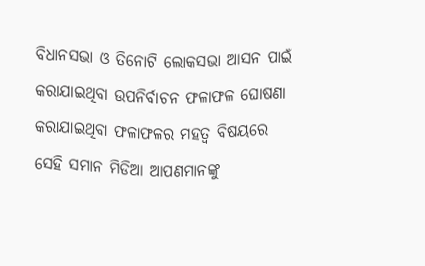ବିଧାନସଭା ଓ ତିନୋଟି ଲୋକସଭା ଆସନ ପାଇଁ କରାଯାଇଥିବା ଉପନିର୍ବାଚନ ଫଳାଫଳ ଘୋଷଣା କରାଯାଇଥିବା ଫଳାଫଳର ମହତ୍ୱ ବିଷୟରେ ସେହି ସମାନ ମିଡିଆ ଆପଣମାନଙ୍କୁ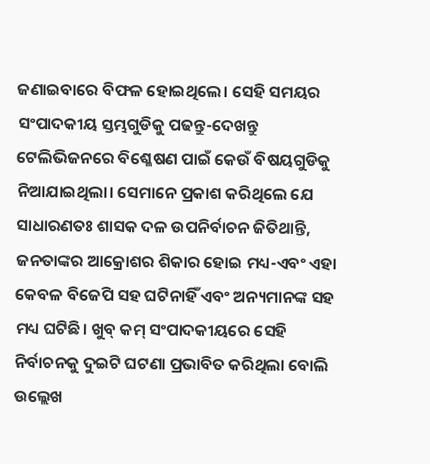ଜଣାଇବାରେ ବିଫଳ ହୋଇଥିଲେ। ସେହି ସମୟର ସଂପାଦକୀୟ ସ୍ତମ୍ଭଗୁଡିକୁ ପଢନ୍ତୁ-ଦେଖନ୍ତୁ ଟେଲିଭିଜନରେ ବିଶ୍ଳେଷଣ ପାଇଁ କେଉଁ ବିଷୟଗୁଡିକୁ ନିଆଯାଇଥିଲା। ସେମାନେ ପ୍ରକାଶ କରିଥିଲେ ଯେ ସାଧାରଣତଃ ଶାସକ ଦଳ ଉପନିର୍ବାଚନ ଜିତିଥାନ୍ତି, ଜନତାଙ୍କର ଆକ୍ରୋଶର ଶିକାର ହୋଇ ମଧ୍ୟ-ଏବଂ ଏହା କେବଳ ବିଜେପି ସହ ଘଟିନାହିଁ ଏବଂ ଅନ୍ୟମାନଙ୍କ ସହ ମଧ୍ୟ ଘଟିଛି। ଖୁବ୍ କମ୍ ସଂପାଦକୀୟରେ ସେହି ନିର୍ବାଚନକୁ ଦୁଇଟି ଘଟଣା ପ୍ରଭାବିତ କରିଥିଲା ବୋଲି ଉଲ୍ଲେଖ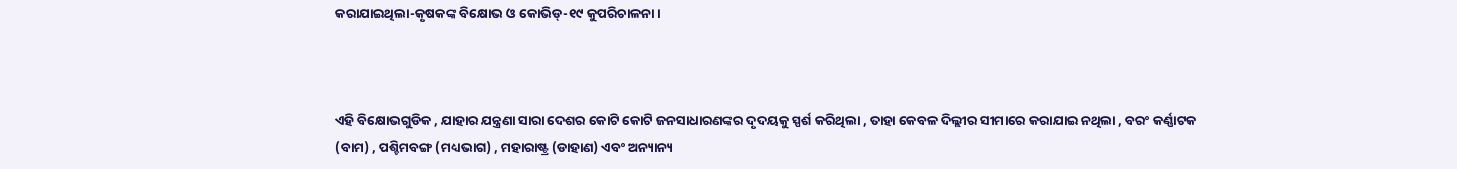କରାଯାଇଥିଲା-କୃଷକଙ୍କ ବିକ୍ଷୋଭ ଓ କୋଭିଡ୍-୧୯ କୁପରିଚାଳନା।



ଏହି ବିକ୍ଷୋଭଗୁଡିକ , ଯାହାର ଯନ୍ତ୍ରଣା ସାରା ଦେଶର କୋଟି କୋଟି ଜନସାଧାରଣଙ୍କର ଦୃଦୟକୁ ସ୍ପର୍ଶ କରିଥିଲା , ତାହା କେବଳ ଦିଲ୍ଲୀର ସୀମାରେ କରାଯାଇ ନଥିଲା , ବରଂ କର୍ଣ୍ଣାଟକ (ବାମ) , ପଶ୍ଚିମବଙ୍ଗ (ମଧ୍ୟଭାଗ) , ମହାରାଷ୍ଟ୍ର (ଡାହାଣ) ଏବଂ ଅନ୍ୟାନ୍ୟ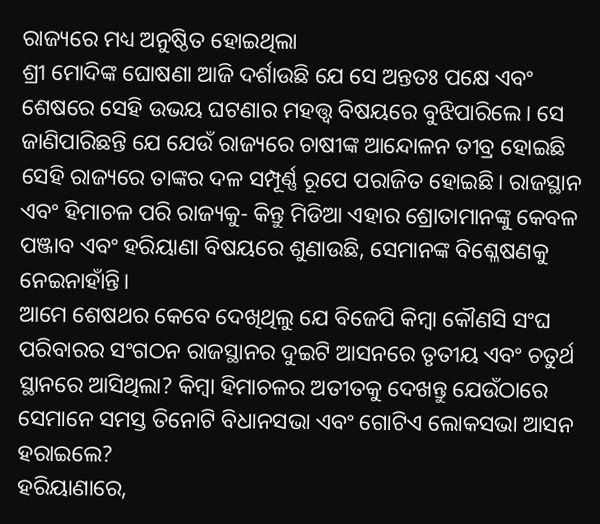ରାଜ୍ୟରେ ମଧ୍ୟ ଅନୁଷ୍ଠିତ ହୋଇଥିଲା
ଶ୍ରୀ ମୋଦିଙ୍କ ଘୋଷଣା ଆଜି ଦର୍ଶାଉଛି ଯେ ସେ ଅନ୍ତତଃ ପକ୍ଷେ ଏବଂ ଶେଷରେ ସେହି ଉଭୟ ଘଟଣାର ମହତ୍ତ୍ୱ ବିଷୟରେ ବୁଝିପାରିଲେ। ସେ ଜାଣିପାରିଛନ୍ତି ଯେ ଯେଉଁ ରାଜ୍ୟରେ ଚାଷୀଙ୍କ ଆନ୍ଦୋଳନ ତୀବ୍ର ହୋଇଛି ସେହି ରାଜ୍ୟରେ ତାଙ୍କର ଦଳ ସମ୍ପୂର୍ଣ୍ଣ ରୂପେ ପରାଜିତ ହୋଇଛି। ରାଜସ୍ଥାନ ଏବଂ ହିମାଚଳ ପରି ରାଜ୍ୟକୁ- କିନ୍ତୁ ମିଡିଆ ଏହାର ଶ୍ରୋତାମାନଙ୍କୁ କେବଳ ପଞ୍ଜାବ ଏବଂ ହରିୟାଣା ବିଷୟରେ ଶୁଣାଉଛି, ସେମାନଙ୍କ ବିଶ୍ଳେଷଣକୁ ନେଇନାହାଁନ୍ତି।
ଆମେ ଶେଷଥର କେବେ ଦେଖିଥିଲୁ ଯେ ବିଜେପି କିମ୍ବା କୌଣସି ସଂଘ ପରିବାରର ସଂଗଠନ ରାଜସ୍ଥାନର ଦୁଇଟି ଆସନରେ ତୃତୀୟ ଏବଂ ଚତୁର୍ଥ ସ୍ଥାନରେ ଆସିଥିଲା? କିମ୍ବା ହିମାଚଳର ଅତୀତକୁ ଦେଖନ୍ତୁ ଯେଉଁଠାରେ ସେମାନେ ସମସ୍ତ ତିନୋଟି ବିଧାନସଭା ଏବଂ ଗୋଟିଏ ଲୋକସଭା ଆସନ ହରାଇଲେ?
ହରିୟାଣାରେ,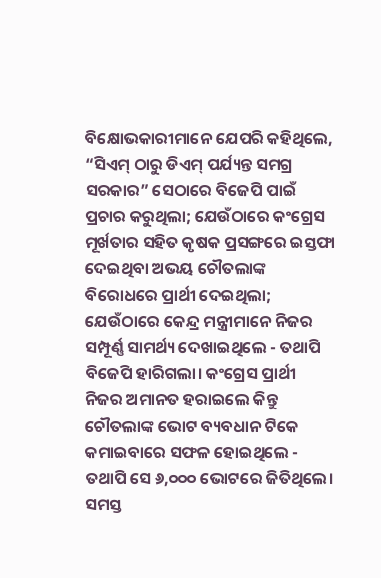ବିକ୍ଷୋଭକାରୀମାନେ ଯେପରି କହିଥିଲେ, “ସିଏମ୍ ଠାରୁ ଡିଏମ୍ ପର୍ଯ୍ୟନ୍ତ ସମଗ୍ର ସରକାର” ସେଠାରେ ବିଜେପି ପାଇଁ ପ୍ରଚାର କରୁଥିଲା; ଯେଉଁଠାରେ କଂଗ୍ରେସ ମୂର୍ଖତାର ସହିତ କୃଷକ ପ୍ରସଙ୍ଗରେ ଇସ୍ତଫା ଦେଇଥିବା ଅଭୟ ଚୌତଲାଙ୍କ ବିରୋଧରେ ପ୍ରାର୍ଥୀ ଦେଇଥିଲା; ଯେଉଁଠାରେ କେନ୍ଦ୍ର ମନ୍ତ୍ରୀମାନେ ନିଜର ସମ୍ପୂର୍ଣ୍ଣ ସାମର୍ଥ୍ୟ ଦେଖାଇଥିଲେ - ତଥାପି ବିଜେପି ହାରିଗଲା। କଂଗ୍ରେସ ପ୍ରାର୍ଥୀ ନିଜର ଅମାନତ ହରାଇଲେ କିନ୍ତୁ ଚୌତଲାଙ୍କ ଭୋଟ ବ୍ୟବଧାନ ଟିକେ କମାଇବାରେ ସଫଳ ହୋଇଥିଲେ - ତଥାପି ସେ ୬,୦୦୦ ଭୋଟରେ ଜିତିଥିଲେ।
ସମସ୍ତ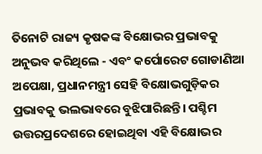ତିନୋଟି ରାଜ୍ୟ କୃଷକଙ୍କ ବିକ୍ଷୋଭର ପ୍ରଭାବକୁ ଅନୁଭବ କରିଥିଲେ - ଏବଂ କର୍ପୋରେଟ ଗୋଡାଣିଆ ଅପେକ୍ଷା, ପ୍ରଧାନମନ୍ତ୍ରୀ ସେହି ବିକ୍ଷୋଭଗୁଡ଼ିକର ପ୍ରଭାବକୁ ଭଲଭାବରେ ବୁଝିପାରିଛନ୍ତି। ପଶ୍ଚିମ ଉତ୍ତରପ୍ରଦେଶରେ ହୋଇଥିବା ଏହି ବିକ୍ଷୋଭର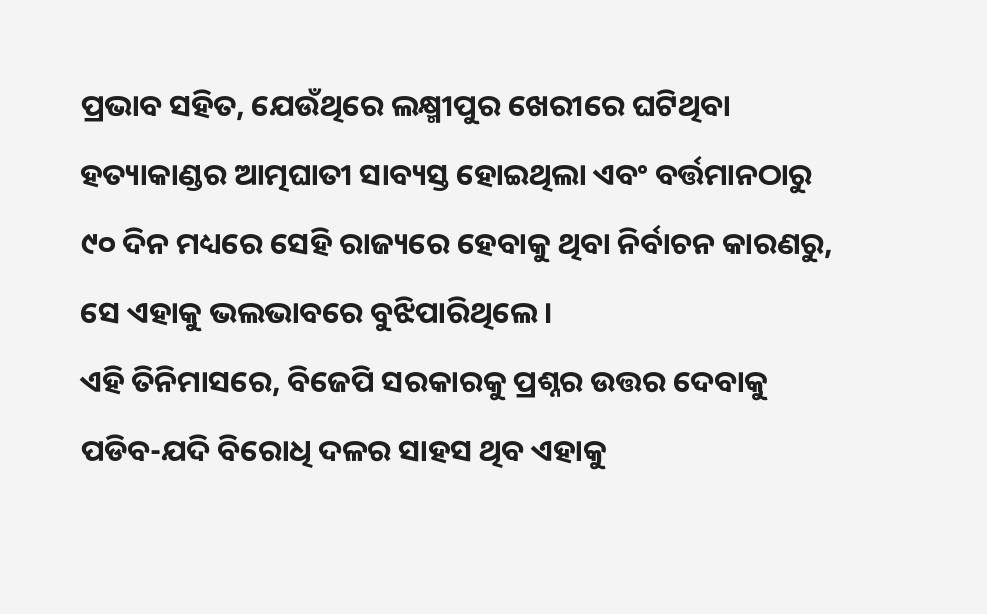ପ୍ରଭାବ ସହିତ, ଯେଉଁଥିରେ ଲକ୍ଷ୍ମୀପୁର ଖେରୀରେ ଘଟିଥିବା ହତ୍ୟାକାଣ୍ଡର ଆତ୍ମଘାତୀ ସାବ୍ୟସ୍ତ ହୋଇଥିଲା ଏବଂ ବର୍ତ୍ତମାନଠାରୁ ୯୦ ଦିନ ମଧ୍ୟରେ ସେହି ରାଜ୍ୟରେ ହେବାକୁ ଥିବା ନିର୍ବାଚନ କାରଣରୁ, ସେ ଏହାକୁ ଭଲଭାବରେ ବୁଝିପାରିଥିଲେ।
ଏହି ତିନିମାସରେ, ବିଜେପି ସରକାରକୁ ପ୍ରଶ୍ନର ଉତ୍ତର ଦେବାକୁ ପଡିବ-ଯଦି ବିରୋଧି ଦଳର ସାହସ ଥିବ ଏହାକୁ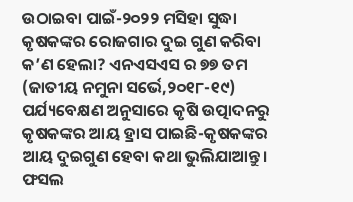ଉଠାଇବା ପାଇଁ-୨୦୨୨ ମସିହା ସୁଦ୍ଧା କୃଷକଙ୍କର ରୋଜଗାର ଦୁଇ ଗୁଣ କରିବା କ’ଣ ହେଲା? ଏନଏସଏସ ର ୭୭ ତମ (ଜାତୀୟ ନମୁନା ସର୍ଭେ,୨୦୧୮-୧୯) ପର୍ଯ୍ୟବେକ୍ଷଣ ଅନୁସାରେ କୃଷି ଉତ୍ପାଦନରୁ କୃଷକଙ୍କର ଆୟ ହ୍ରାସ ପାଇଛି-କୃଷକଙ୍କର ଆୟ ଦୁଇଗୁଣ ହେବା କଥା ଭୁଲିଯାଆନ୍ତୁ। ଫସଲ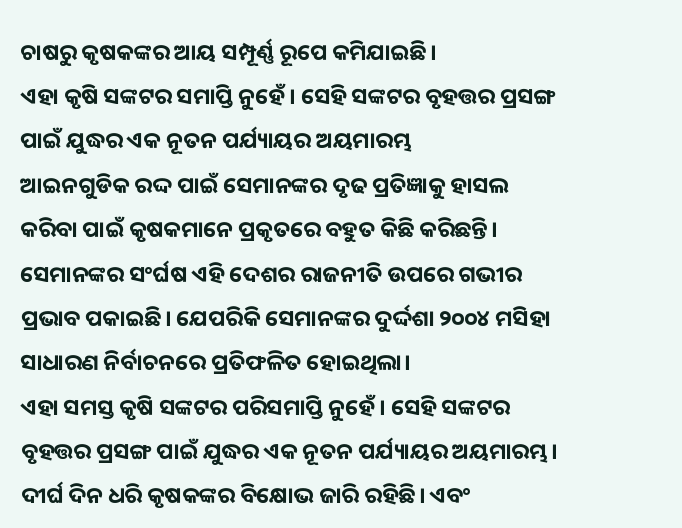ଚାଷରୁ କୃଷକଙ୍କର ଆୟ ସମ୍ପୂର୍ଣ୍ଣ ରୂପେ କମିଯାଇଛି।
ଏହା କୃଷି ସଙ୍କଟର ସମାପ୍ତି ନୁହେଁ। ସେହି ସଙ୍କଟର ବୃହତ୍ତର ପ୍ରସଙ୍ଗ ପାଇଁ ଯୁଦ୍ଧର ଏକ ନୂତନ ପର୍ଯ୍ୟାୟର ଅୟମାରମ୍ଭ
ଆଇନଗୁଡିକ ରଦ୍ଦ ପାଇଁ ସେମାନଙ୍କର ଦୃଢ ପ୍ରତିଜ୍ଞାକୁ ହାସଲ କରିବା ପାଇଁ କୃଷକମାନେ ପ୍ରକୃତରେ ବହୁତ କିଛି କରିଛନ୍ତି। ସେମାନଙ୍କର ସଂର୍ଘଷ ଏହି ଦେଶର ରାଜନୀତି ଉପରେ ଗଭୀର ପ୍ରଭାବ ପକାଇଛି। ଯେପରିକି ସେମାନଙ୍କର ଦୁର୍ଦ୍ଦଶା ୨୦୦୪ ମସିହା ସାଧାରଣ ନିର୍ବାଚନରେ ପ୍ରତିଫଳିତ ହୋଇଥିଲା।
ଏହା ସମସ୍ତ କୃଷି ସଙ୍କଟର ପରିସମାପ୍ତି ନୁହେଁ। ସେହି ସଙ୍କଟର ବୃହତ୍ତର ପ୍ରସଙ୍ଗ ପାଇଁ ଯୁଦ୍ଧର ଏକ ନୂତନ ପର୍ଯ୍ୟାୟର ଅୟମାରମ୍ଭ। ଦୀର୍ଘ ଦିନ ଧରି କୃଷକଙ୍କର ବିକ୍ଷୋଭ ଜାରି ରହିଛି। ଏବଂ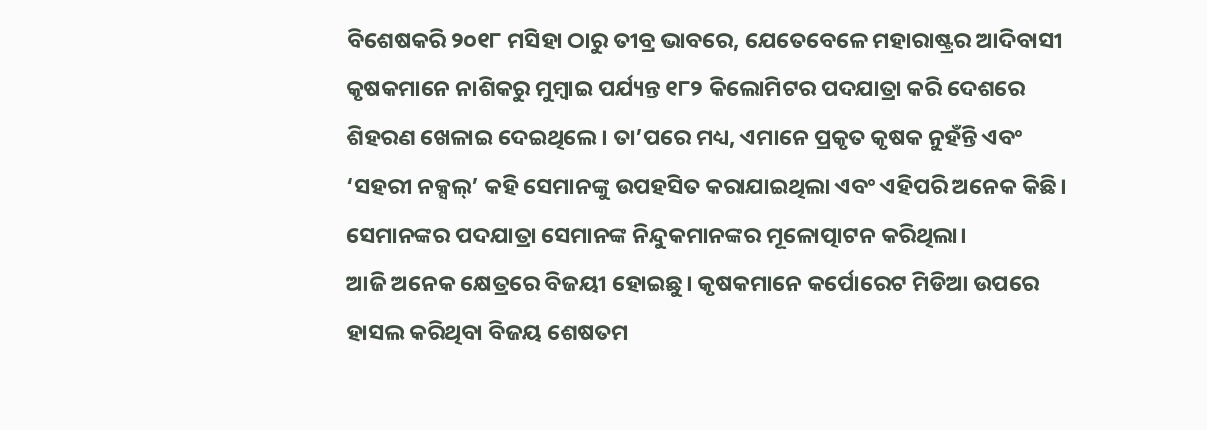ବିଶେଷକରି ୨୦୧୮ ମସିହା ଠାରୁ ତୀବ୍ର ଭାବରେ, ଯେତେବେଳେ ମହାରାଷ୍ଟ୍ରର ଆଦିବାସୀ କୃଷକମାନେ ନାଶିକରୁ ମୁମ୍ବାଇ ପର୍ଯ୍ୟନ୍ତ ୧୮୨ କିଲୋମିଟର ପଦଯାତ୍ରା କରି ଦେଶରେ ଶିହରଣ ଖେଳାଇ ଦେଇଥିଲେ। ତା’ପରେ ମଧ୍ୟ, ଏମାନେ ପ୍ରକୃତ କୃଷକ ନୁହଁନ୍ତି ଏବଂ ‘ସହରୀ ନକ୍ସଲ୍’ କହି ସେମାନଙ୍କୁ ଉପହସିତ କରାଯାଇଥିଲା ଏବଂ ଏହିପରି ଅନେକ କିଛି। ସେମାନଙ୍କର ପଦଯାତ୍ରା ସେମାନଙ୍କ ନିନ୍ଦୁକମାନଙ୍କର ମୂଳୋତ୍ପାଟନ କରିଥିଲା।
ଆଜି ଅନେକ କ୍ଷେତ୍ରରେ ବିଜୟୀ ହୋଇଛୁ। କୃଷକମାନେ କର୍ପୋରେଟ ମିଡିଆ ଉପରେ ହାସଲ କରିଥିବା ବିଜୟ ଶେଷତମ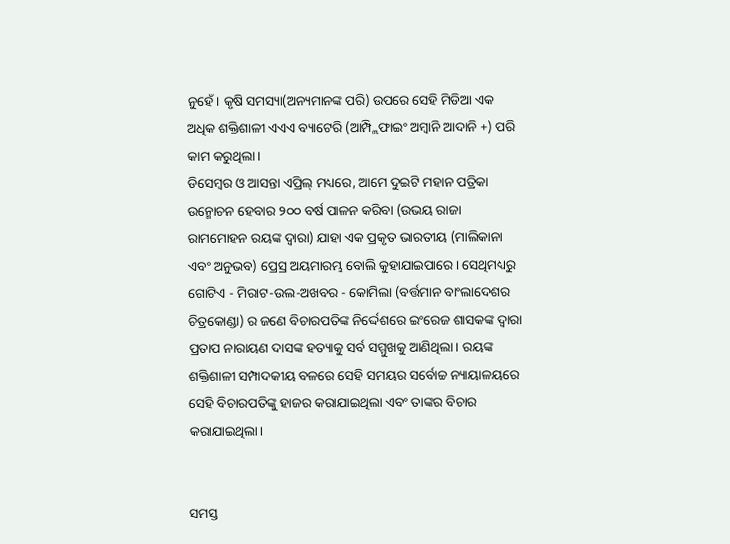ନୁହେଁ। କୃଷି ସମସ୍ୟା(ଅନ୍ୟମାନଙ୍କ ପରି) ଉପରେ ସେହି ମିଡିଆ ଏକ ଅଧିକ ଶକ୍ତିଶାଳୀ ଏଏଏ ବ୍ୟାଟେରି (ଆମ୍ପ୍ଲିଫାଇଂ ଅମ୍ବାନି ଆଦାନି +) ପରି କାମ କରୁଥିଲା।
ଡିସେମ୍ବର ଓ ଆସନ୍ତା ଏପ୍ରିଲ୍ ମଧ୍ୟରେ, ଆମେ ଦୁଇଟି ମହାନ ପତ୍ରିକା ଉନ୍ମୋଚନ ହେବାର ୨୦୦ ବର୍ଷ ପାଳନ କରିବା (ଉଭୟ ରାଜା ରାମମୋହନ ରୟଙ୍କ ଦ୍ୱାରା) ଯାହା ଏକ ପ୍ରକୃତ ଭାରତୀୟ (ମାଲିକାନା ଏବଂ ଅନୁଭବ) ପ୍ରେସ୍ର ଅୟମାରମ୍ଭ ବୋଲି କୁହାଯାଇପାରେ। ସେଥିମଧ୍ୟରୁ ଗୋଟିଏ - ମିରାଟ-ଉଲ-ଅଖବର - କୋମିଲା (ବର୍ତ୍ତମାନ ବାଂଲାଦେଶର ଚିତ୍ରକୋଣ୍ଡା) ର ଜଣେ ବିଚାରପତିଙ୍କ ନିର୍ଦ୍ଦେଶରେ ଇଂରେଜ ଶାସକଙ୍କ ଦ୍ୱାରା ପ୍ରତାପ ନାରାୟଣ ଦାସଙ୍କ ହତ୍ୟାକୁ ସର୍ବ ସମ୍ମୁଖକୁ ଆଣିଥିଲା। ରୟଙ୍କ ଶକ୍ତିଶାଳୀ ସମ୍ପାଦକୀୟ ବଳରେ ସେହି ସମୟର ସର୍ବୋଚ୍ଚ ନ୍ୟାୟାଳୟରେ ସେହି ବିଚାରପତିଙ୍କୁ ହାଜର କରାଯାଇଥିଲା ଏବଂ ତାଙ୍କର ବିଚାର କରାଯାଇଥିଲା।


ସମସ୍ତ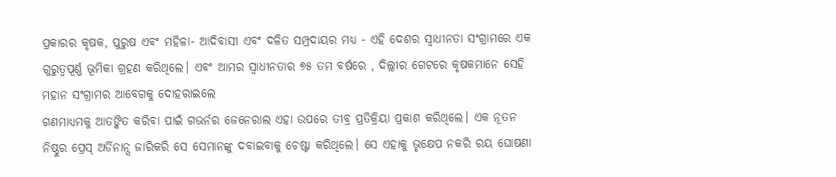ପ୍ରକାରର କୃଷକ, ପୁରୁଷ ଏବଂ ମହିଳା- ଆଦିବାସୀ ଏବଂ ଦଳିତ ସମ୍ପ୍ରଦାୟର ମଧ୍ୟ - ଏହି ଦେଶର ସ୍ୱାଧୀନତା ସଂଗ୍ରାମରେ ଏକ ଗୁରୁତ୍ୱପୂର୍ଣ୍ଣ ଭୂମିକା ଗ୍ରହଣ କରିଥିଲେ। ଏବଂ ଆମର ସ୍ୱାଧୀନତାର ୭୫ ତମ ବର୍ଷରେ , ଦିଲ୍ଲୀର ଗେଟରେ କୃଷକମାନେ ସେହି ମହାନ ସଂଗ୍ରାମର ଆବେଗକୁ ଦୋହରାଇଲେ
ଗଣମାଧ୍ୟମକୁ ଆତଙ୍କିତ କରିବା ପାଇଁ ଗଭର୍ନର ଜେନେରାଲ ଏହା ଉପରେ ତୀବ୍ର ପ୍ରତିକ୍ରିୟା ପ୍ରକାଶ କରିଥିଲେ। ଏକ ନୂତନ ନିଷ୍ଠୁର ପ୍ରେସ୍ ଅର୍ଡିନାନ୍ସ ଜାରିକରି ସେ ସେମାନଙ୍କୁ ଦବାଇବାକୁ ଚେଷ୍ଟା କରିଥିଲେ। ସେ ଏହାକୁ ଭୃକ୍ଷେପ ନକରି ରୟ ଘୋଷଣା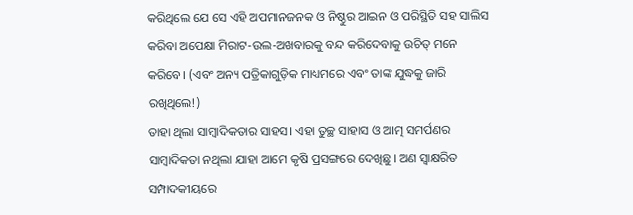କରିଥିଲେ ଯେ ସେ ଏହି ଅପମାନଜନକ ଓ ନିଷ୍ଠୁର ଆଇନ ଓ ପରିସ୍ଥିତି ସହ ସାଲିସ କରିବା ଅପେକ୍ଷା ମିରାଟ-ଉଲ-ଅଖବାରକୁ ବନ୍ଦ କରିଦେବାକୁ ଉଚିତ୍ ମନେ କରିବେ। (ଏବଂ ଅନ୍ୟ ପତ୍ରିକାଗୁଡ଼ିକ ମାଧ୍ୟମରେ ଏବଂ ତାଙ୍କ ଯୁଦ୍ଧକୁ ଜାରି ରଖିଥିଲେ!)
ତାହା ଥିଲା ସାମ୍ବାଦିକତାର ସାହସ। ଏହା ତୁଚ୍ଛ ସାହାସ ଓ ଆତ୍ମ ସମର୍ପଣର ସାମ୍ବାଦିକତା ନଥିଲା ଯାହା ଆମେ କୃଷି ପ୍ରସଙ୍ଗରେ ଦେଖିଛୁ। ଅଣ ସ୍ୱାକ୍ଷରିତ ସମ୍ପାଦକୀୟରେ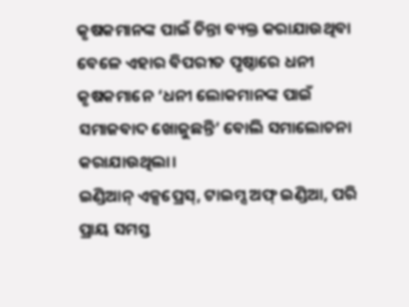କୃଷକମାନଙ୍କ ପାଇଁ ଚିନ୍ତା ବ୍ୟକ୍ତ କରାଯାଉଥିବା ବେଳେ ଏହାର ବିପରୀତ ପୃଷ୍ଠାରେ ଧନୀ କୃଷକମାନେ ‘ଧନୀ ଲୋକମାନଙ୍କ ପାଇଁ ସମାଜବାଦ ଖୋଜୁଛନ୍ତି’ ବୋଲି ସମାଲୋଚନା କରାଯାଉଥିଲା।
ଇଣ୍ଡିଆନ୍ ଏକ୍ସପ୍ରେସ୍, ଟାଇମ୍ସ ଅଫ୍ ଇଣ୍ଡିଆ, ପରି ପ୍ରାୟ ସମସ୍ତ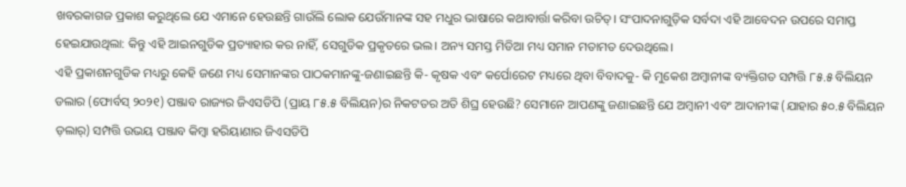ଖବରକାଗଜ ପ୍ରକାଶ କରୁଥିଲେ ଯେ ଏମାନେ ହେଉଛନ୍ତି ଗାଉଁଲି ଲୋକ ଯେଉଁମାନଙ୍କ ସହ ମଧୁର ଭାଷାରେ କଥାବାର୍ତ୍ତା କରିବା ଉଚିତ୍। ସଂପାଦନାଗୁଡ଼ିକ ସର୍ବଦା ଏହି ଆବେଦନ ଉପରେ ସମାପ୍ତ ହେଇଯାଉଥିଲା: କିନ୍ତୁ ଏହି ଆଇନଗୁଡିକ ପ୍ରତ୍ୟାହାର କର ନାହିଁ, ସେଗୁଡିକ ପ୍ରକୃତରେ ଭଲ। ଅନ୍ୟ ସମସ୍ତ ମିଡିଆ ମଧ୍ୟ ସମାନ ମତାମତ ଦେଉଥିଲେ।
ଏହି ପ୍ରକାଶନଗୁଡିକ ମଧ୍ୟରୁ କେହି ଜଣେ ମଧ୍ୟ ସେମାନଙ୍କର ପାଠକମାନଙ୍କୁ-ଜଣାଇଛନ୍ତି କି- କୃଷକ ଏବଂ କର୍ପୋରେଟ ମଧ୍ୟରେ ଥିବା ବିବାଦକୁ- କି ମୁକେଶ ଅମ୍ବାନୀଙ୍କ ବ୍ୟକ୍ତିଗତ ସମ୍ପତ୍ତି ୮୫.୫ ବିଲିୟନ ଡଲାର (ଫୋର୍ବସ୍ ୨୦୨୧) ପଞ୍ଜାବ ରାଜ୍ୟର ଜିଏସଡିପି (ପ୍ରାୟ ୮୫.୫ ବିଲିୟନ)ର ନିକଟତର ଅତି ଶିଘ୍ର ହେଉଛି? ସେମାନେ ଆପଣଙ୍କୁ ଜଣାଇଛନ୍ତି ଯେ ଅମ୍ବାନୀ ଏବଂ ଆଦାନୀଙ୍କ (ଯାହାର ୫୦.୫ ବିଲିୟନ ଡ଼ଲାର୍) ସମ୍ପତ୍ତି ଉଭୟ ପଞ୍ଜାବ କିମ୍ବା ହରିୟାଣାର ଜିଏସଡିପି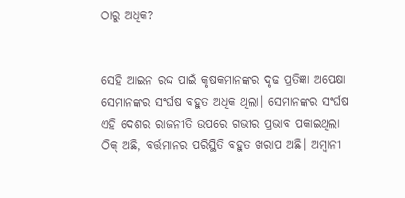ଠାରୁ ଅଧିକ?


ସେହି ଆଇନ ରଦ୍ଦ ପାଇଁ କୃଷକମାନଙ୍କର ଦୃଢ ପ୍ରତିଜ୍ଞା ଅପେକ୍ଷା ସେମାନଙ୍କର ସଂର୍ଘଷ ବହୁତ ଅଧିକ ଥିଲା। ସେମାନଙ୍କର ସଂର୍ଘଷ ଏହି ଦେଶର ରାଜନୀତି ଉପରେ ଗଭୀର ପ୍ରଭାବ ପକାଇଥିଲା
ଠିକ୍ ଅଛି, ବର୍ତ୍ତମାନର ପରିସ୍ଥିତି ବହୁତ ଖରାପ ଅଛି। ଅମ୍ବାନୀ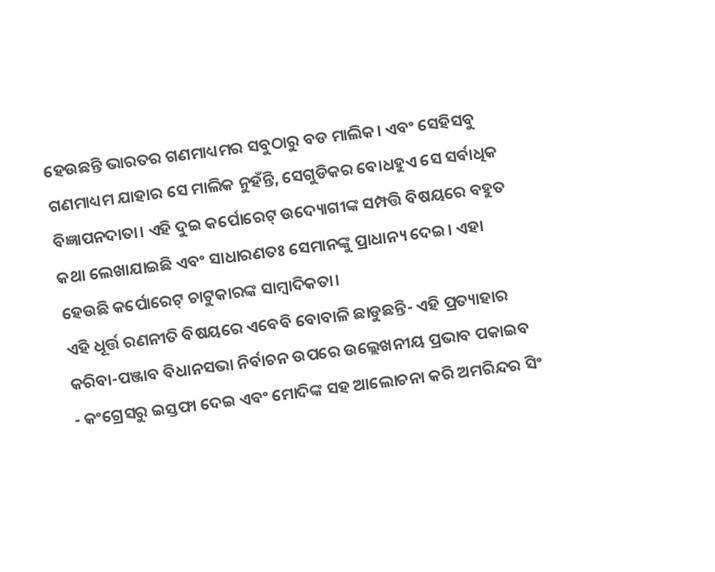ହେଉଛନ୍ତି ଭାରତର ଗଣମାଧ୍ୟମର ସବୁଠାରୁ ବଡ ମାଲିକ। ଏବଂ ସେହିସବୁ ଗଣମାଧ୍ୟମ ଯାହାର ସେ ମାଲିକ ନୁହଁନ୍ତି, ସେଗୁଡିକର ବୋଧହୁଏ ସେ ସର୍ବାଧିକ ବିଜ୍ଞାପନଦାତା। ଏହି ଦୁଇ କର୍ପୋରେଟ୍ ଉଦ୍ୟୋଗୀଙ୍କ ସମ୍ପତ୍ତି ବିଷୟରେ ବହୁତ କଥା ଲେଖାଯାଇଛି ଏବଂ ସାଧାରଣତଃ ସେମାନଙ୍କୁ ପ୍ରାଧାନ୍ୟ ଦେଇ। ଏହା ହେଉଛି କର୍ପୋରେଟ୍ ଚାଟୁକାରଙ୍କ ସାମ୍ବାଦିକତା।
ଏହି ଧୂର୍ତ୍ତ ରଣନୀତି ବିଷୟରେ ଏବେବି ବୋବାଳି ଛାଡୁଛନ୍ତି- ଏହି ପ୍ରତ୍ୟାହାର କରିବା-ପଞ୍ଜାବ ବିଧାନସଭା ନିର୍ବାଚନ ଉପରେ ଉଲ୍ଲେଖନୀୟ ପ୍ରଭାବ ପକାଇବ - କଂଗ୍ରେସରୁ ଇସ୍ତଫା ଦେଇ ଏବଂ ମୋଦିଙ୍କ ସହ ଆଲୋଚନା କରି ଅମରିନ୍ଦର ସିଂ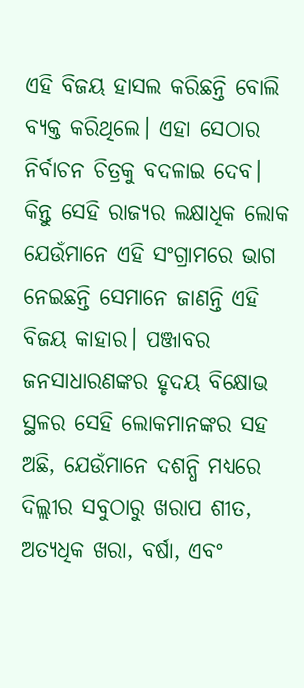ଏହି ବିଜୟ ହାସଲ କରିଛନ୍ତି ବୋଲି ବ୍ୟକ୍ତ କରିଥିଲେ। ଏହା ସେଠାର ନିର୍ବାଚନ ଚିତ୍ରକୁ ବଦଳାଇ ଦେବ।
କିନ୍ତୁ ସେହି ରାଜ୍ୟର ଲକ୍ଷାଧିକ ଲୋକ ଯେଉଁମାନେ ଏହି ସଂଗ୍ରାମରେ ଭାଗ ନେଇଛନ୍ତି ସେମାନେ ଜାଣନ୍ତି ଏହି ବିଜୟ କାହାର। ପଞ୍ଜାବର ଜନସାଧାରଣଙ୍କର ହୃଦୟ ବିକ୍ଷୋଭ ସ୍ଥଳର ସେହି ଲୋକମାନଙ୍କର ସହ ଅଛି, ଯେଉଁମାନେ ଦଶନ୍ଧି ମଧ୍ୟରେ ଦିଲ୍ଲୀର ସବୁଠାରୁ ଖରାପ ଶୀତ, ଅତ୍ୟଧିକ ଖରା, ବର୍ଷା, ଏବଂ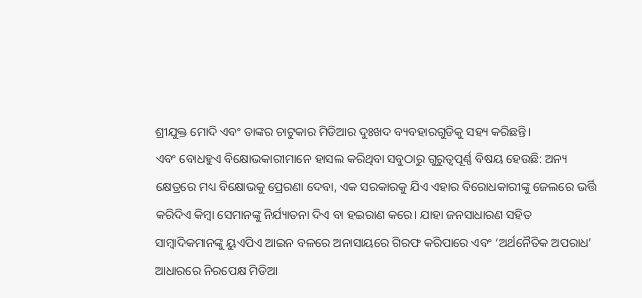ଶ୍ରୀଯୁକ୍ତ ମୋଦି ଏବଂ ତାଙ୍କର ଚାଟୁକାର ମିଡିଆର ଦୁଃଖଦ ବ୍ୟବହାରଗୁଡିକୁ ସହ୍ୟ କରିଛନ୍ତି।
ଏବଂ ବୋଧହୁଏ ବିକ୍ଷୋଭକାରୀମାନେ ହାସଲ କରିଥିବା ସବୁଠାରୁ ଗୁରୁତ୍ୱପୂର୍ଣ୍ଣ ବିଷୟ ହେଉଛି: ଅନ୍ୟ କ୍ଷେତ୍ରରେ ମଧ୍ୟ ବିକ୍ଷୋଭକୁ ପ୍ରେରଣା ଦେବା, ଏକ ସରକାରକୁ ଯିଏ ଏହାର ବିରୋଧକାରୀଙ୍କୁ ଜେଲରେ ଭର୍ତ୍ତି କରିଦିଏ କିମ୍ବା ସେମାନଙ୍କୁ ନିର୍ଯ୍ୟାତନା ଦିଏ ବା ହଇରାଣ କରେ। ଯାହା ଜନସାଧାରଣ ସହିତ ସାମ୍ବାଦିକମାନଙ୍କୁ ୟୁଏପିଏ ଆଇନ ବଳରେ ଅନାସାୟରେ ଗିରଫ କରିପାରେ ଏବଂ ‘ଅର୍ଥନୈତିକ ଅପରାଧ’ ଆଧାରରେ ନିରପେକ୍ଷ ମିଡିଆ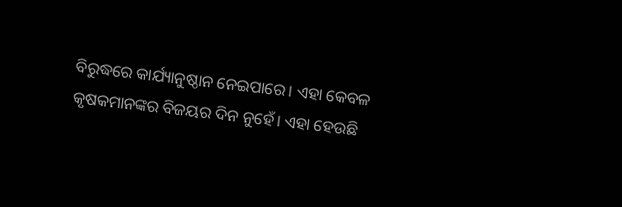ବିରୁଦ୍ଧରେ କାର୍ଯ୍ୟାନୁଷ୍ଠାନ ନେଇପାରେ। ଏହା କେବଳ କୃଷକମାନଙ୍କର ବିଜୟର ଦିନ ନୁହେଁ। ଏହା ହେଉଛି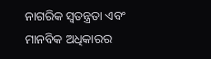ନାଗରିକ ସ୍ୱତନ୍ତ୍ରତା ଏବଂ ମାନବିକ ଅଧିକାରର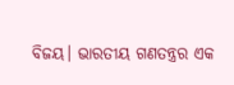ବିଜୟ। ଭାରତୀୟ ଗଣତନ୍ତ୍ରର ଏକ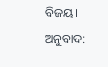ବିଜୟ।
ଅନୁବାଦ: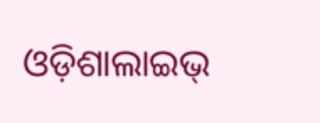ଓଡ଼ିଶାଲାଇଭ୍